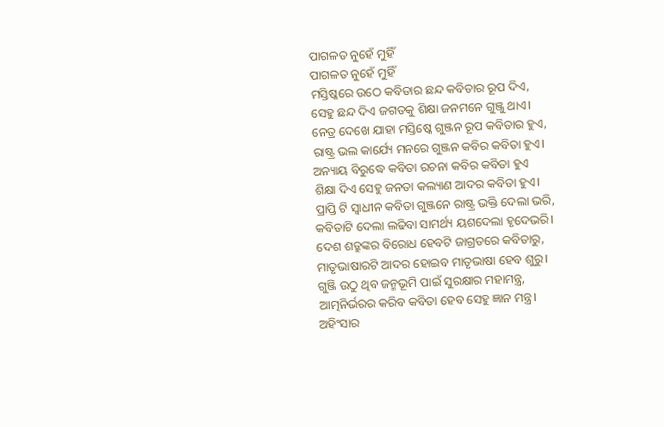ପାଗଳତ ନୁହେଁ ମୁହିଁ
ପାଗଳତ ନୁହେଁ ମୁହିଁ
ମସ୍ତିଷ୍କରେ ଉଠେ କବିତାର ଛନ୍ଦ କବିତାର ରୂପ ଦିଏ,
ସେହୁ ଛନ୍ଦ ଦିଏ ଜଗତକୁ ଶିକ୍ଷା ଜନମନେ ଗୁଞ୍ଜୁ ଥାଏ।
ନେତ୍ର ଦେଖେ ଯାହା ମସ୍ତିଷ୍କେ ଗୁଞ୍ଜନ ରୂପ କବିତାର ହୁଏ,
ରାଷ୍ଟ୍ର ଭଲ କାର୍ଯ୍ୟେ ମନରେ ଗୁଞ୍ଜନ କବିର କବିତା ହୁଏ।
ଅନ୍ୟାୟ ବିରୁଦ୍ଧେ କବିତା ରଚନା କବିର କବିତା ହୁଏ
ଶିକ୍ଷା ଦିଏ ସେହୁ ଜନତା କଲ୍ୟାଣ ଆଦର କବିତା ହୁଏ।
ପ୍ରାପ୍ତି ଟି ସ୍ବାଧୀନ କବିତା ଗୁଞ୍ଜନେ ରାଷ୍ଟ୍ର ଭକ୍ତି ଦେଲା ଭରି,
କବିତାଟି ଦେଲା ଲଢିବା ସାମର୍ଥ୍ୟ ୟଶଦେଲା ହୃଦେଭରି।
ଦେଶ ଶତ୍ରୁଙ୍କର ବିରୋଧ ହେବଟି ଜାଗ୍ରତରେ କବିତାରୁ,
ମାତୃଭାଷାରଟି ଆଦର ହୋଇବ ମାତୃଭାଷା ହେବ ଶୁରୁ।
ଗୁଞ୍ଜି ଉଠୁ ଥିବ ଜନ୍ମଭୂମି ପାଇଁ ସୁରକ୍ଷାର ମହାମନ୍ତ୍ର,
ଆତ୍ମନିର୍ଭରର କରିବ କବିତା ହେବ ସେହୁ ଜ୍ଞାନ ମନ୍ତ୍ର।
ଅହିଂସାର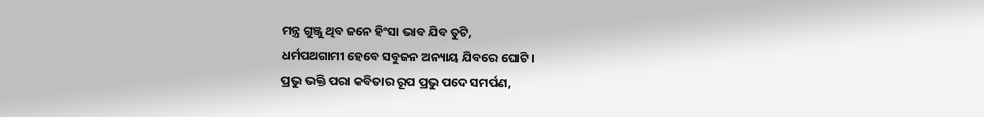ମନ୍ତ୍ର ଗୁଞ୍ଜୁ ଥିବ ଜନେ ହିଂସା ଭାବ ଯିବ ତୁଟି,
ଧର୍ମପଥଗାମୀ ହେବେ ସବୁଜନ ଅନ୍ୟାୟ ଯିବରେ ଘୋଟି।
ପ୍ରଭୁ ଭକ୍ତି ପରା କବିତାର ରୂପ ପ୍ରଭୁ ପଦେ ସମର୍ପଣ,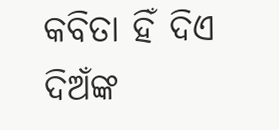କବିତା ହିଁ ଦିଏ ଦିଅଁଙ୍କ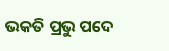ଭକତି ପ୍ରଭୁ ପଦେ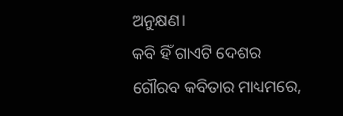ଅନୁକ୍ଷଣ।
କବି ହିଁ ଗାଏଟି ଦେଶର ଗୌରବ କବିତାର ମାଧ୍ୟମରେ,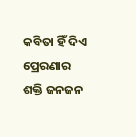କବିତା ହିଁ ଦିଏ ପ୍ରେରଣାର ଶକ୍ତି ଜନଜନ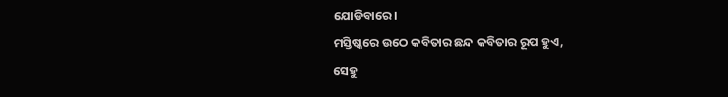ଯୋଡିବାରେ।
ମସ୍ତିଷ୍କରେ ଉଠେ କବିତାର ଛନ୍ଦ କବିତାର ରୂପ ହୁଏ,
ସେହୁ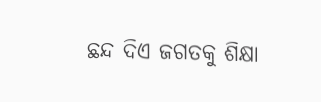ଛନ୍ଦ ଦିଏ ଜଗତକୁ ଶିକ୍ଷା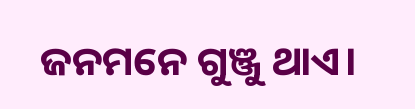ଜନମନେ ଗୁଞ୍ଜୁ ଥାଏ।